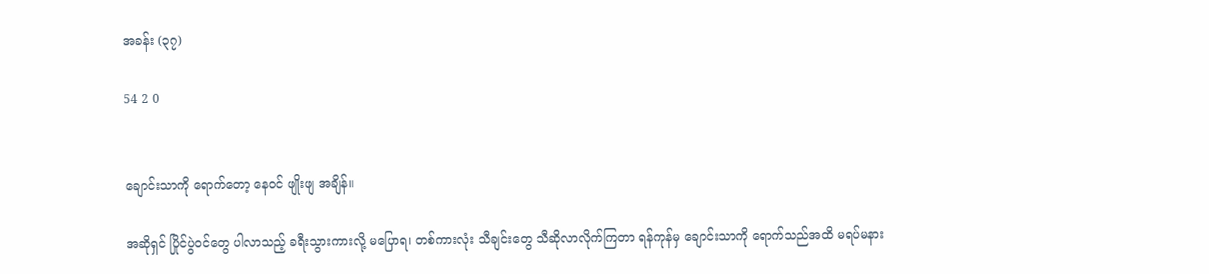အခန်း (၃၇)

54 2 0


ချောင်းသာကို ရောက်တော့ နေဝင် ဖျိုးဖျ အချိန်။

အဆိုရှင် ပြိုင်ပွဲဝင်တွေ ပါလာသည့် ခရီးသွားကားလို့ မပြောရ၊ တစ်ကားလုံး သီချင်းတွေ သီဆိုလာလိုက်ကြတာ ရန်ကုန်မှ ချောင်းသာကို ရောက်သည်အထိ မရပ်မနား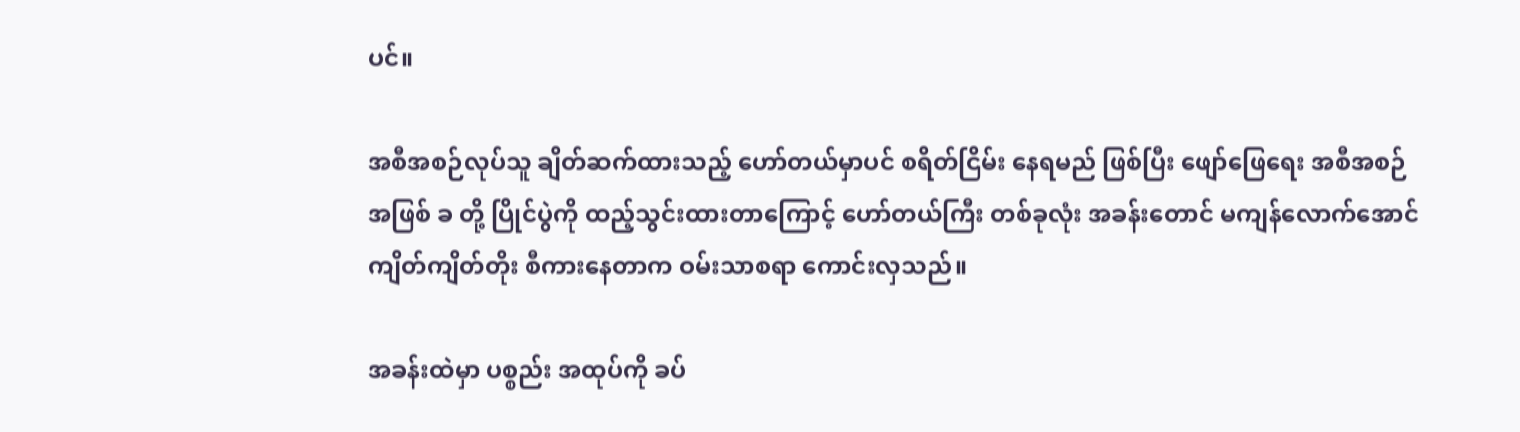ပင်။

အစီအစဉ်လုပ်သူ ချိတ်ဆက်ထားသည့် ဟော်တယ်မှာပင် စရိတ်ငြိမ်း နေရမည် ဖြစ်ပြီး ဖျော်ဖြေရေး အစီအစဉ် အဖြစ် ခ တို့ ပြိုင်ပွဲကို ထည့်သွင်းထားတာကြောင့် ဟော်တယ်ကြီး တစ်ခုလုံး အခန်းတောင် မကျန်လောက်အောင် ကျိတ်ကျိတ်တိုး စီကားနေတာက ဝမ်းသာစရာ ကောင်းလှသည်။

အခန်းထဲမှာ ပစ္စည်း အထုပ်ကို ခပ်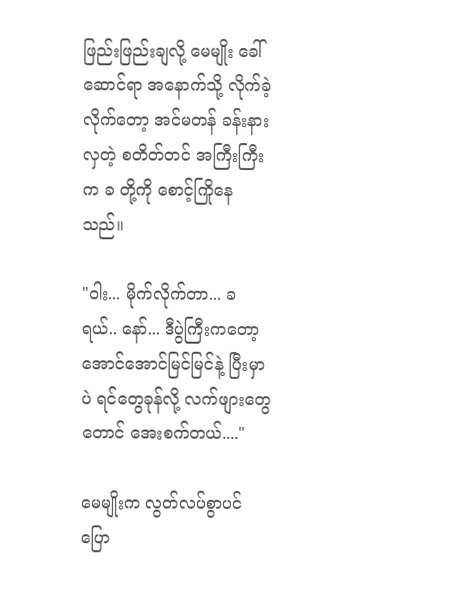ဖြည်းဖြည်းချလို့ မေမျိုး ခေါ်ဆောင်ရာ အနောက်သို့ လိုက်ခဲ့လိုက်တော့ အင်မတန် ခန်းနားလှတဲ့ စတိတ်တင် အကြီးကြီးက ခ တို့ကို စောင့်ကြိုနေသည်။

"ဝါး... မိုက်လိုက်တာ... ခ ရယ်.. နော်... ဒီပွဲကြီးကတော့ အောင်အောင်မြင်မြင်နဲ့ ပြီးမှာပဲ ရင်တွေခုန်လို့ လက်ဖျားတွေတောင် အေးစက်တယ်...."

မေမျိုးက လွတ်လပ်စွာပင် ပြော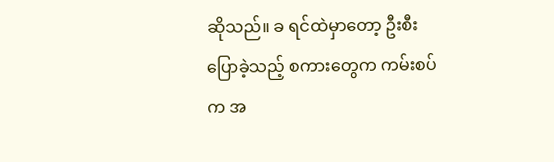ဆိုသည်။ ခ ရင်ထဲမှာတော့ ဦးစီး ပြောခဲ့သည့် စကားတွေက ကမ်းစပ်က အ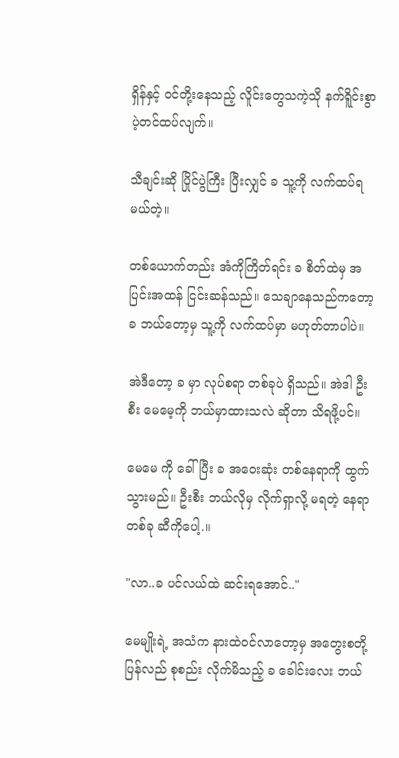ရှိန်နှင့် ဝင်တို့းနေသည့် လိူင်းတွေသကဲ့သို နက်ရိူင်းစွာ ပဲ့တင်ထပ်လျက်။

သီချင်းဆို ပြိုင်ပွဲကြီး ပြီးလျှင် ခ သူ့ကို လက်ထပ်ရမယ်တဲ့။

တစ်ယောက်တည်း အံကိုကြိတ်ရင်း ခ စိတ်ထဲမှ အပြင်းအထန် ငြင်းဆန်သည်။ သေချာနေသည်ကတော့ ခ ဘယ်တော့မှ သူ့ကို လက်ထပ်မှာ မဟုတ်တာပါပဲ။

အဲဒီတော့ ခ မှာ လုပ်စရာ တစ်ခုပဲ ရှိသည်။ အဲဒါ ဦးစီး မေမေ့ကို ဘယ်မှာထားသလဲ ဆိုတာ သိရဖို့ပင်။

မေမေ ကို ခေါ်ပြီး ခ အဝေးဆုံး တစ်နေရာကို ထွက်သွားမည်။ ဦးစီး ဘယ်လိုမှ လိုက်ရှာလို့ မရတဲ့ နေရာ တစ်ခု ဆီကိုပေါ့.။

"လာ..ခ ပင်လယ်ထဲ ဆင်းရအောင်.."

မေမျိုးရဲ့ အသံက နားထဲဝင်လာတော့မှ အတွေးစတို့ ပြန်လည် စုစည်း လိုက်မိသည့် ခ ခေါင်းလေး ဘယ်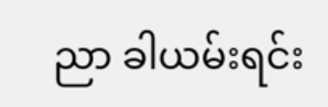ညာ ခါယမ်းရင်း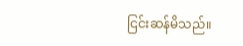ငြင်းဆန်မိသည်။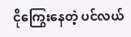ငိုကြွေးနေတဲ့ ပင်လယ်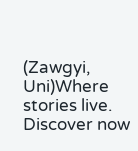(Zawgyi, Uni)Where stories live. Discover now